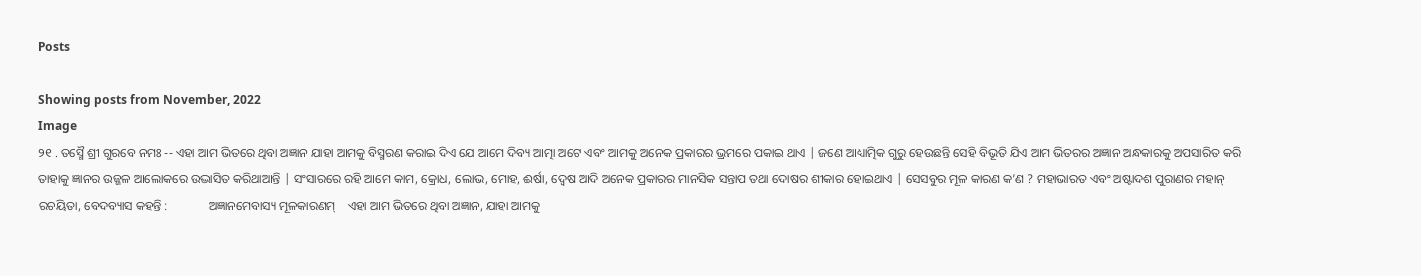Posts

Showing posts from November, 2022
Image
୨୧ . ତସ୍ମୈ ଶ୍ରୀ ଗୁରବେ ନମଃ -- ଏହା ଆମ ଭିତରେ ଥିବା ଅଜ୍ଞାନ ଯାହା ଆମକୁ ବିସ୍ମରଣ କରାଇ ଦିଏ ଯେ ଆମେ ଦିବ୍ୟ ଆତ୍ମା ଅଟେ ଏବଂ ଆମକୁ ଅନେକ ପ୍ରକାରର ଭ୍ରମରେ ପକାଇ ଥାଏ | ଜଣେ ଆଧ୍ୟାତ୍ମିକ ଗୁରୁ ହେଉଛନ୍ତି ସେହି ବିଭୂତି ଯିଏ ଆମ ଭିତରର ଅଜ୍ଞାନ ଅନ୍ଧକାରକୁ ଅପସାରିତ କରି ତାହାକୁ ଜ୍ଞାନର ଉଜ୍ଜଳ ଆଲୋକରେ ଉଦ୍ଭାସିତ କରିଥାଆନ୍ତି | ସଂସାରରେ ରହି ଆମେ କାମ, କ୍ରୋଧ, ଲୋଭ, ମୋହ, ଈର୍ଷା, ଦ୍ବେଷ ଆଦି ଅନେକ ପ୍ରକାରର ମାନସିକ ସନ୍ତାପ ତଥା ଦୋଷର ଶୀକାର ହୋଇଥାଏ | ସେସବୁର ମୂଳ କାରଣ କ’ଣ ? ମହାଭାରତ ଏବଂ ଅଷ୍ଟାଦଶ ପୁରାଣର ମହାନ୍ ରଚୟିତା, ବେଦବ୍ୟାସ କହନ୍ତି :             ଅଜ୍ଞାନମେବାସ୍ୟ ମୂଳକାରଣମ୍    ଏହା ଆମ ଭିତରେ ଥିବା ଅଜ୍ଞାନ, ଯାହା ଆମକୁ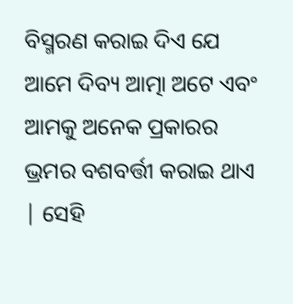ବିସ୍ମରଣ କରାଇ ଦିଏ ଯେ ଆମେ ଦିବ୍ୟ ଆତ୍ମା ଅଟେ ଏବଂ ଆମକୁ ଅନେକ ପ୍ରକାରର ଭ୍ରମର ବଶବର୍ତ୍ତୀ କରାଇ ଥାଏ | ସେହି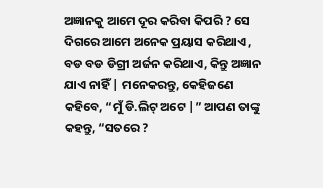ଅଜ୍ଞାନକୁ ଆମେ ଦୂର କରିବା କିପରି ? ସେ ଦିଗରେ ଆମେ ଅନେକ ପ୍ରୟାସ କରିଥାଏ , ବଡ ବଡ ଡିଗ୍ରୀ ଅର୍ଜନ କରିଥାଏ, କିନ୍ତୁ ଅଜ୍ଞାନ ଯାଏ ନାହିଁ | ମନେକରନ୍ତୁ, କେହିଜଣେ କହିବେ, “ମୁଁ ଡି.ଲିଟ୍ ଅଟେ |” ଆପଣ ତାଙ୍କୁ କହନ୍ତୁ, “ସତରେ ?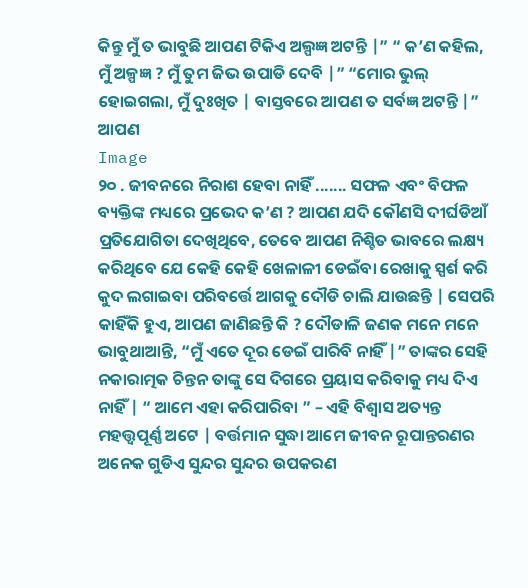କିନ୍ତୁ ମୁଁ ତ ଭାବୁଛି ଆପଣ ଟିକିଏ ଅଲ୍ପଜ୍ଞ ଅଟନ୍ତି |” “ କ’ଣ କହିଲ, ମୁଁ ଅଳ୍ପଜ୍ଞ ? ମୁଁ ତୁମ ଜିଭ ଉପାଡି ଦେବି |” “ମୋର ଭୁଲ୍ ହୋଇଗଲା, ମୁଁ ଦୁଃଖିତ | ବାସ୍ତବରେ ଆପଣ ତ ସର୍ବଜ୍ଞ ଅଟନ୍ତି |” ଆପଣ
Image
୨୦ . ଜୀବନରେ ନିରାଶ ହେବା ନାହିଁ ....... ସଫଳ ଏବଂ ବିଫଳ ବ୍ୟକ୍ତିଙ୍କ ମଧ୍ୟରେ ପ୍ରଭେଦ କ’ଣ ? ଆପଣ ଯଦି କୌଣସି ଦୀର୍ଘଡିଆଁ ପ୍ରତିଯୋଗିତା ଦେଖିଥିବେ, ତେବେ ଆପଣ ନିଶ୍ଚିତ ଭାବରେ ଲକ୍ଷ୍ୟ କରିଥିବେ ଯେ କେହି କେହି ଖେଳାଳୀ ଡେଇଁବା ରେଖାକୁ ସ୍ପର୍ଶ କରି କୁଦ ଲଗାଇବା ପରିବର୍ତ୍ତେ ଆଗକୁ ଦୌଡି ଚାଲି ଯାଉଛନ୍ତି | ସେପରି କାହିଁକି ହୁଏ, ଆପଣ ଜାଣିଛନ୍ତି କି ? ଦୌଡାଳି ଜଣକ ମନେ ମନେ ଭାବୁଥାଆନ୍ତି, “ମୁଁ ଏତେ ଦୂର ଡେଇଁ ପାରିବି ନାହିଁ |” ତାଙ୍କର ସେହି ନକାରାତ୍ମକ ଚିନ୍ତନ ତାଙ୍କୁ ସେ ଦିଗରେ ପ୍ରୟାସ କରିବାକୁ ମଧ୍ୟ ଦିଏ ନାହିଁ | “ ଆମେ ଏହା କରିପାରିବା ” – ଏହି ବିଶ୍ବାସ ଅତ୍ୟନ୍ତ ମହତ୍ତ୍ବପୂର୍ଣ୍ଣ ଅଟେ | ବର୍ତ୍ତମାନ ସୁଦ୍ଧା ଆମେ ଜୀବନ ରୂପାନ୍ତରଣର ଅନେକ ଗୁଡିଏ ସୁନ୍ଦର ସୁନ୍ଦର ଉପକରଣ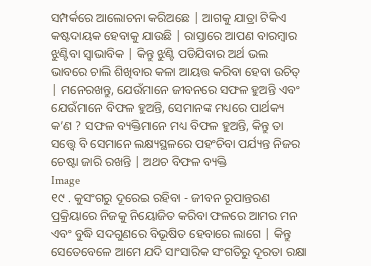ସମ୍ପର୍କରେ ଆଲୋଚନା କରିଅଛେ | ଆଗକୁ ଯାତ୍ରା ଟିକିଏ କଷ୍ଟଦାୟକ ହେବାକୁ ଯାଉଛି | ରାସ୍ତାରେ ଆପଣ ବାରମ୍ବାର ଝୁଣ୍ଟିବା ସ୍ବାଭାବିକ | କିନ୍ତୁ ଝୁଣ୍ଟି ପଡିଯିବାର ଅର୍ଥ ଭଲ ଭାବରେ ଚାଲି ଶିଖିବାର କଳା ଆୟତ୍ତ କରିବା ହେବା ଉଚିତ୍ | ମନେରଖନ୍ତୁ, ଯେଉଁମାନେ ଜୀବନରେ ସଫଳ ହୁଅନ୍ତି ଏବଂ ଯେଉଁମାନେ ବିଫଳ ହୁଅନ୍ତି, ସେମାନଙ୍କ ମଧ୍ୟରେ ପାର୍ଥକ୍ୟ କ’ଣ ? ସଫଳ ବ୍ୟକ୍ତିମାନେ ମଧ୍ୟ ବିଫଳ ହୁଅନ୍ତି, କିନ୍ତୁ ତା ସତ୍ତ୍ବେ ବି ସେମାନେ ଲକ୍ଷ୍ୟସ୍ଥଳରେ ପହଂଚିବା ପର୍ଯ୍ୟନ୍ତ ନିଜର ଚେଷ୍ଟା ଜାରି ରଖନ୍ତି | ଅଥଚ ବିଫଳ ବ୍ୟକ୍ତି
Image
୧୯ . କୁସଂଗରୁ ଦୂରେଇ ରହିବା - ଜୀବନ ରୂପାନ୍ତରଣ ପ୍ରକ୍ରିୟାରେ ନିଜକୁ ନିୟୋଜିତ କରିବା ଫଳରେ ଆମର ମନ ଏବଂ ବୁଦ୍ଧି ସଦଗୁଣରେ ବିଭୂଷିତ ହେବାରେ ଲାଗେ | କିନ୍ତୁ ସେତେବେଳେ ଆମେ ଯଦି ସାଂସାରିକ ସଂଗତିରୁ ଦୂରତା ରକ୍ଷା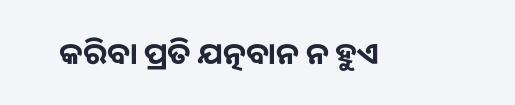କରିବା ପ୍ରତି ଯତ୍ନବାନ ନ ହୁଏ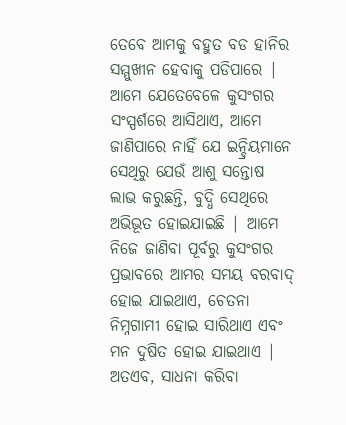ତେବେ ଆମକୁ ବହୁତ ବଡ ହାନିର ସମ୍ମୁଖୀନ ହେବାକୁ ପଡିପାରେ | ଆମେ ଯେତେବେଳେ କୁସଂଗର ସଂସ୍ପର୍ଶରେ ଆସିଥାଏ, ଆମେ ଜାଣିପାରେ ନାହିଁ ଯେ ଇନ୍ଦ୍ରିୟମାନେ ସେଥିରୁ ଯେଉଁ ଆଶୁ ସନ୍ତୋଷ ଲାଭ କରୁଛନ୍ତି, ବୁଦ୍ଧି ସେଥିରେ ଅଭିଭୂତ ହୋଇଯାଇଛି | ଆମେ ନିଜେ ଜାଣିବା ପୂର୍ବରୁ କୁସଂଗର ପ୍ରଭାବରେ ଆମର ସମୟ ବରବାଦ୍ ହୋଇ ଯାଇଥାଏ, ଚେତନା ନିମ୍ନଗାମୀ ହୋଇ ସାରିଥାଏ ଏବଂ ମନ ଦୁଷିତ ହୋଇ ଯାଇଥାଏ | ଅତଏବ, ସାଧନା କରିବା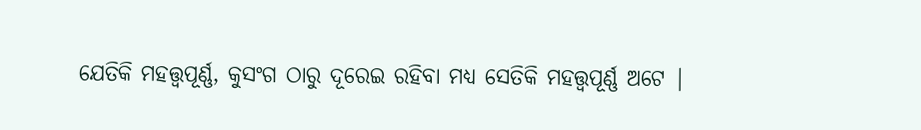ଯେତିକି ମହତ୍ତ୍ବପୂର୍ଣ୍ଣ, କୁସଂଗ ଠାରୁ ଦୂରେଇ ରହିବା ମଧ୍ୟ ସେତିକି ମହତ୍ତ୍ବପୂର୍ଣ୍ଣ ଅଟେ |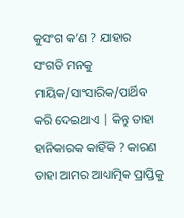କୁସଂଗ କ’ଣ ? ଯାହାର ସଂଗତି ମନକୁ ମାୟିକ/ସାଂସାରିକ/ପାର୍ଥିବ କରି ଦେଇଥାଏ | କିନ୍ତୁ ତାହା ହାନିକାରକ କାହିଁକି ? କାରଣ ତାହା ଆମର ଆଧ୍ୟାତ୍ମିକ ପ୍ରାପ୍ତିକୁ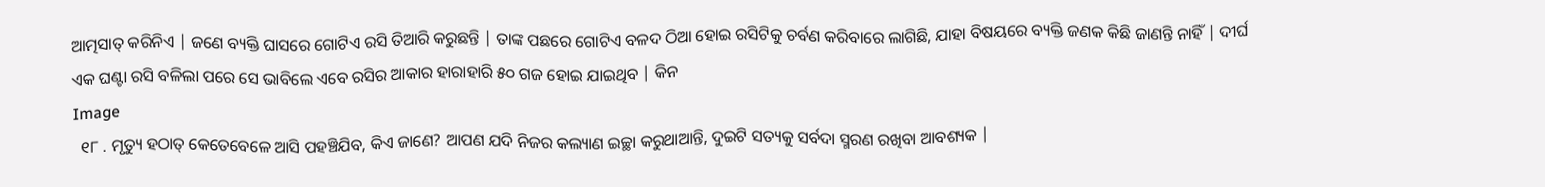ଆତ୍ମସାତ୍ କରିନିଏ | ଜଣେ ବ୍ୟକ୍ତି ଘାସରେ ଗୋଟିଏ ରସି ତିଆରି କରୁଛନ୍ତି | ତାଙ୍କ ପଛରେ ଗୋଟିଏ ବଳଦ ଠିଆ ହୋଇ ରସିଟିକୁ ଚର୍ବଣ କରିବାରେ ଲାଗିଛି, ଯାହା ବିଷୟରେ ବ୍ୟକ୍ତି ଜଣକ କିଛି ଜାଣନ୍ତି ନାହିଁ | ଦୀର୍ଘ ଏକ ଘଣ୍ଟା ରସି ବଳିଲା ପରେ ସେ ଭାବିଲେ ଏବେ ରସିର ଆକାର ହାରାହାରି ୫୦ ଗଜ ହୋଇ ଯାଇଥିବ | କିନ
Image
  ୧୮ . ମୃତ୍ୟୁ ହଠାତ୍ କେତେବେଳେ ଆସି ପହଞ୍ଚିଯିବ, କିଏ ଜାଣେ? ଆପଣ ଯଦି ନିଜର କଲ୍ୟାଣ ଇଚ୍ଛା କରୁଥାଆନ୍ତି, ଦୁଇଟି ସତ୍ୟକୁ ସର୍ବଦା ସ୍ମରଣ ରଖିବା ଆବଶ୍ୟକ |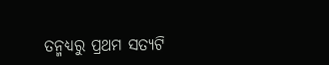ତନ୍ମଧ୍ୟରୁ ପ୍ରଥମ ସତ୍ୟଟି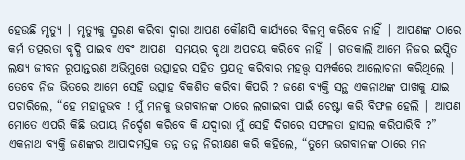ହେଉଛି ମୃତ୍ୟୁ | ମୃତ୍ୟୁକୁ ସ୍ମରଣ କରିବା ଦ୍ବାରା ଆପଣ କୌଣସି କାର୍ଯ୍ୟରେ ବିଳମ୍ବ କରିବେ ନାହିଁ | ଆପଣଙ୍କ ଠାରେ କର୍ମ ତତ୍ପରତା ବୃଦ୍ଧି ପାଇବ ଏବଂ ଆପଣ  ସମୟର ବୃଥା ଅପଚୟ କରିବେ ନାହିଁ | ଗତକାଲି ଆମେ ନିଜର ଇପ୍ସିତ ଲକ୍ଷ୍ୟ ଜୀବନ ରୂପାନ୍ତରଣ ଅଭିମୁଖେ ଉତ୍ସାହର ସହିତ ପ୍ରଯତ୍ନ କରିବାର ମହତ୍ତ୍ବ ସମ୍ପର୍କରେ ଆଲୋଚନା କରିଥିଲେ | ତେବେ ନିଜ ଭିତରେ ଆମେ ସେହି ଉତ୍ସାହ ବିକଶିତ କରିବା କିପରି ? ଜଣେ ବ୍ୟକ୍ତି ସନ୍ଥ ଏକନାଥଙ୍କ ପାଖକୁ ଯାଇ ପଚାରିଲେ, “ହେ ମହାନୁଭବ ! ମୁଁ ମନକୁ ଭଗବାନଙ୍କ ଠାରେ ଲଗାଇବା ପାଇଁ ଚେଷ୍ଟା କରି ବିଫଳ ହେଲି | ଆପଣ ମୋତେ ଏପରି କିଛି ଉପାୟ ନିର୍ଦ୍ଦେଶ କରିବେ କି ଯଦ୍ବାରା ମୁଁ ସେହି ଦିଗରେ ସଫଳତା ହାସଲ କରିପାରିବି ?” ଏକନାଥ ବ୍ୟକ୍ତି ଜଣଙ୍କର ଆପାଦମସ୍ତକ ତନ୍ନ ତନ୍ନ ନିରୀକ୍ଷଣ କରି କହିଲେ, “ତୁମେ ଭଗବାନଙ୍କ ଠାରେ ମନ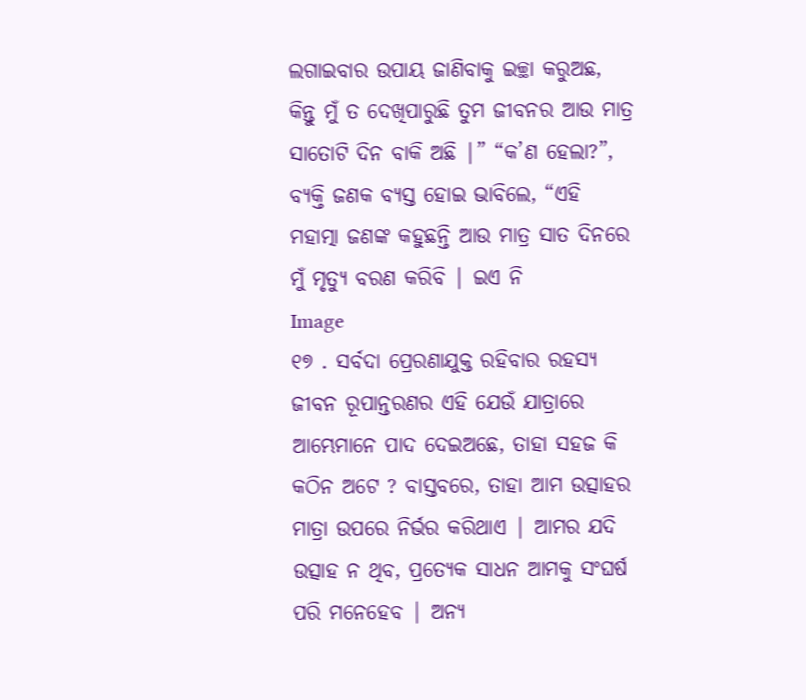ଲଗାଇବାର ଉପାୟ ଜାଣିବାକୁ ଇଚ୍ଛା କରୁଅଛ, କିନ୍ତୁ ମୁଁ ତ ଦେଖିପାରୁଛି ତୁମ ଜୀବନର ଆଉ ମାତ୍ର ସାତୋଟି ଦିନ ବାକି ଅଛି |” “କ’ଣ ହେଲା?”, ବ୍ୟକ୍ତି ଜଣକ ବ୍ୟସ୍ତ ହୋଇ ଭାବିଲେ, “ଏହି ମହାତ୍ମା ଜଣଙ୍କ କହୁଛନ୍ତି ଆଉ ମାତ୍ର ସାତ ଦିନରେ ମୁଁ ମୃତ୍ୟୁ ବରଣ କରିବି | ଇଏ ନି
Image
୧୭ . ସର୍ବଦା ପ୍ରେରଣାଯୁକ୍ତ ରହିବାର ରହସ୍ୟ   ଜୀବନ ରୂପାନ୍ତରଣର ଏହି ଯେଉଁ ଯାତ୍ରାରେ ଆମ୍ଭେମାନେ ପାଦ ଦେଇଅଛେ, ତାହା ସହଜ କି କଠିନ ଅଟେ ? ବାସ୍ତବରେ, ତାହା ଆମ ଉତ୍ସାହର ମାତ୍ରା ଉପରେ ନିର୍ଭର କରିଥାଏ | ଆମର ଯଦି ଉତ୍ସାହ ନ ଥିବ, ପ୍ରତ୍ୟେକ ସାଧନ ଆମକୁ ସଂଘର୍ଷ ପରି ମନେହେବ | ଅନ୍ୟ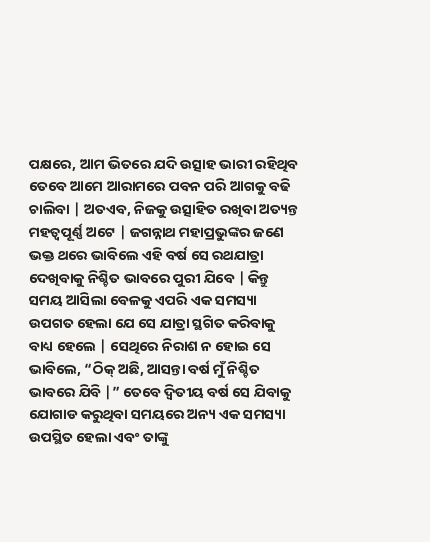ପକ୍ଷରେ, ଆମ ଭିତରେ ଯଦି ଉତ୍ସାହ ଭାରୀ ରହିଥିବ ତେବେ ଆମେ ଆରାମରେ ପବନ ପରି ଆଗକୁ ବଢି ଚାଲିବା | ଅତଏବ, ନିଜକୁ ଉତ୍ସାହିତ ରଖିବା ଅତ୍ୟନ୍ତ ମହତ୍ବପୂର୍ଣ୍ଣ ଅଟେ | ଜଗନ୍ନାଥ ମହାପ୍ରଭୁଙ୍କର ଜଣେ ଭକ୍ତ ଥରେ ଭାବିଲେ ଏହି ବର୍ଷ ସେ ରଥଯାତ୍ରା ଦେଖିବାକୁ ନିଶ୍ଚିତ ଭାବରେ ପୁରୀ ଯିବେ | କିନ୍ତୁ ସମୟ ଆସିଲା ବେଳକୁ ଏପରି ଏକ ସମସ୍ୟା ଉପଗତ ହେଲା ଯେ ସେ ଯାତ୍ରା ସ୍ଥଗିତ କରିବାକୁ ବାଧ୍ୟ ହେଲେ | ସେଥିରେ ନିରାଶ ନ ହୋଇ ସେ ଭାବିଲେ, “ଠିକ୍ ଅଛି, ଆସନ୍ତା ବର୍ଷ ମୁଁ ନିଶ୍ଚିତ ଭାବରେ ଯିବି |” ତେବେ ଦ୍ବିତୀୟ ବର୍ଷ ସେ ଯିବାକୁ ଯୋଗାଡ କରୁଥିବା ସମୟରେ ଅନ୍ୟ ଏକ ସମସ୍ୟା ଉପସ୍ଥିତ ହେଲା ଏବଂ ତାଙ୍କୁ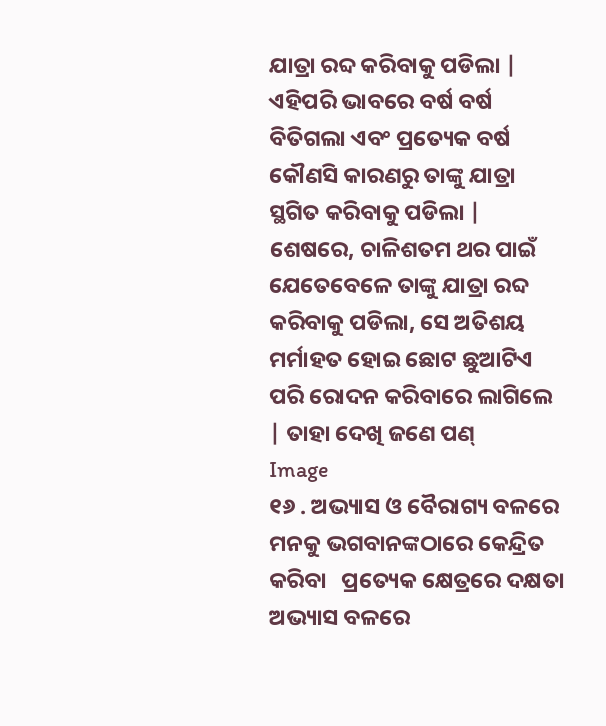ଯାତ୍ରା ରବ୍ଦ କରିବାକୁ ପଡିଲା | ଏହିପରି ଭାବରେ ବର୍ଷ ବର୍ଷ ବିତିଗଲା ଏବଂ ପ୍ରତ୍ୟେକ ବର୍ଷ କୌଣସି କାରଣରୁ ତାଙ୍କୁ ଯାତ୍ରା ସ୍ଥଗିତ କରିବାକୁ ପଡିଲା | ଶେଷରେ, ଚାଳିଶତମ ଥର ପାଇଁ ଯେତେବେଳେ ତାଙ୍କୁ ଯାତ୍ରା ରବ୍ଦ କରିବାକୁ ପଡିଲା, ସେ ଅତିଶୟ ମର୍ମାହତ ହୋଇ ଛୋଟ ଛୁଆଟିଏ ପରି ରୋଦନ କରିବାରେ ଲାଗିଲେ | ତାହା ଦେଖି ଜଣେ ପଣ୍
Image
୧୬ . ଅଭ୍ୟାସ ଓ ବୈରାଗ୍ୟ ବଳରେ ମନକୁ ଭଗବାନଙ୍କଠାରେ କେନ୍ଦ୍ରିତ କରିବା   ପ୍ରତ୍ୟେକ କ୍ଷେତ୍ରରେ ଦକ୍ଷତା ଅଭ୍ୟାସ ବଳରେ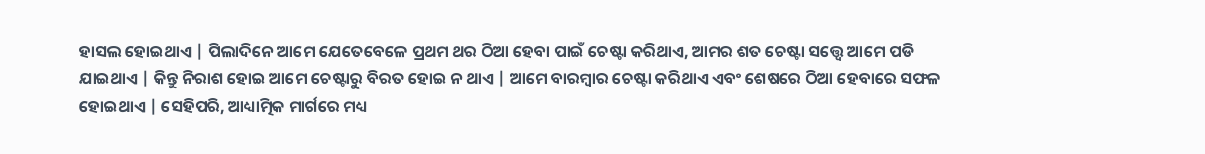ହାସଲ ହୋଇଥାଏ | ପିଲାଦିନେ ଆମେ ଯେତେବେଳେ ପ୍ରଥମ ଥର ଠିଆ ହେବା ପାଇଁ ଚେଷ୍ଟା କରିଥାଏ, ଆମର ଶତ ଚେଷ୍ଟା ସତ୍ତ୍ବେ ଆମେ ପଡି ଯାଇଥାଏ | କିନ୍ତୁ ନିରାଶ ହୋଇ ଆମେ ଚେଷ୍ଟାରୁ ବିରତ ହୋଇ ନ ଥାଏ | ଆମେ ବାରମ୍ବାର ଚେଷ୍ଟା କରିଥାଏ ଏବଂ ଶେଷରେ ଠିଆ ହେବାରେ ସଫଳ ହୋଇଥାଏ | ସେହିପରି, ଆଧ୍ୟାତ୍ମିକ ମାର୍ଗରେ ମଧ୍ୟ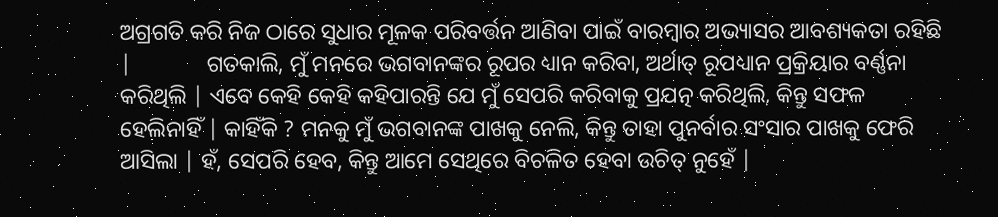ଅଗ୍ରଗତି କରି ନିଜ ଠାରେ ସୁଧାର ମୂଳକ ପରିବର୍ତ୍ତନ ଆଣିବା ପାଇଁ ବାରମ୍ବାର ଅଭ୍ୟାସର ଆବଶ୍ୟକତା ରହିଛି |             ଗତକାଲି, ମୁଁ ମନରେ ଭଗବାନଙ୍କର ରୂପର ଧ୍ୟାନ କରିବା, ଅର୍ଥାତ୍ ରୂପଧ୍ୟାନ ପ୍ରକ୍ରିୟାର ବର୍ଣ୍ଣନା କରିଥିଲି | ଏବେ କେହି କେହି କହିପାରନ୍ତି ଯେ ମୁଁ ସେପରି କରିବାକୁ ପ୍ରଯତ୍ନ କରିଥିଲି, କିନ୍ତୁ ସଫଳ ହେଲିନାହିଁ | କାହିଁକି ? ମନକୁ ମୁଁ ଭଗବାନଙ୍କ ପାଖକୁ ନେଲି, କିନ୍ତୁ ତାହା ପୁନର୍ବାର ସଂସାର ପାଖକୁ ଫେରି ଆସିଲା | ହଁ, ସେପରି ହେବ, କିନ୍ତୁ ଆମେ ସେଥିରେ ବିଚଳିତ ହେବା ଉଚିତ୍ ନୁହେଁ |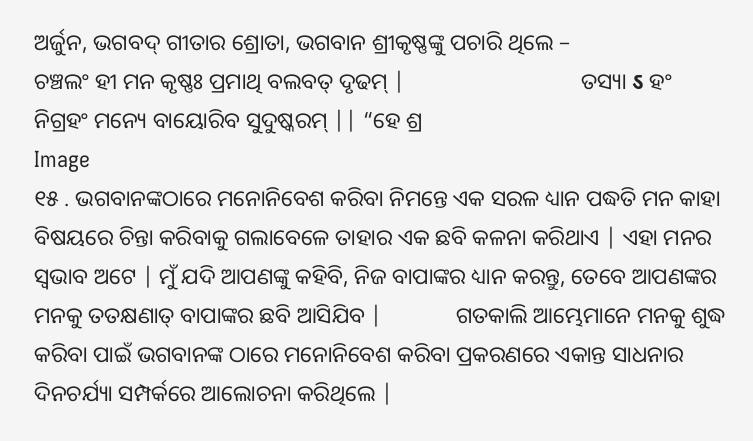ଅର୍ଜୁନ, ଭଗବଦ୍ ଗୀତାର ଶ୍ରୋତା, ଭଗବାନ ଶ୍ରୀକୃଷ୍ଣଙ୍କୁ ପଚାରି ଥିଲେ –                          ଚଞ୍ଚଲଂ ହୀ ମନ କୃଷ୍ଣଃ ପ୍ରମାଥି ବଲବତ୍ ଦୃଢମ୍ |                               ତସ୍ୟା ऽ ହଂ ନିଗ୍ରହଂ ମନ୍ୟେ ବାୟୋରିବ ସୁଦୁଷ୍କରମ୍ || “ହେ ଶ୍ର
Image
୧୫ . ଭଗବାନଙ୍କଠାରେ ମନୋନିବେଶ କରିବା ନିମନ୍ତେ ଏକ ସରଳ ଧ୍ୟାନ ପଦ୍ଧତି ମନ କାହା ବିଷୟରେ ଚିନ୍ତା କରିବାକୁ ଗଲାବେଳେ ତାହାର ଏକ ଛବି କଳନା କରିଥାଏ | ଏହା ମନର ସ୍ବଭାବ ଅଟେ | ମୁଁ ଯଦି ଆପଣଙ୍କୁ କହିବି, ନିଜ ବାପାଙ୍କର ଧ୍ୟାନ କରନ୍ତୁ, ତେବେ ଆପଣଙ୍କର ମନକୁ ତତକ୍ଷଣାତ୍ ବାପାଙ୍କର ଛବି ଆସିଯିବ |             ଗତକାଲି ଆମ୍ଭେମାନେ ମନକୁ ଶୁଦ୍ଧ କରିବା ପାଇଁ ଭଗବାନଙ୍କ ଠାରେ ମନୋନିବେଶ କରିବା ପ୍ରକରଣରେ ଏକାନ୍ତ ସାଧନାର ଦିନଚର୍ଯ୍ୟା ସମ୍ପର୍କରେ ଆଲୋଚନା କରିଥିଲେ |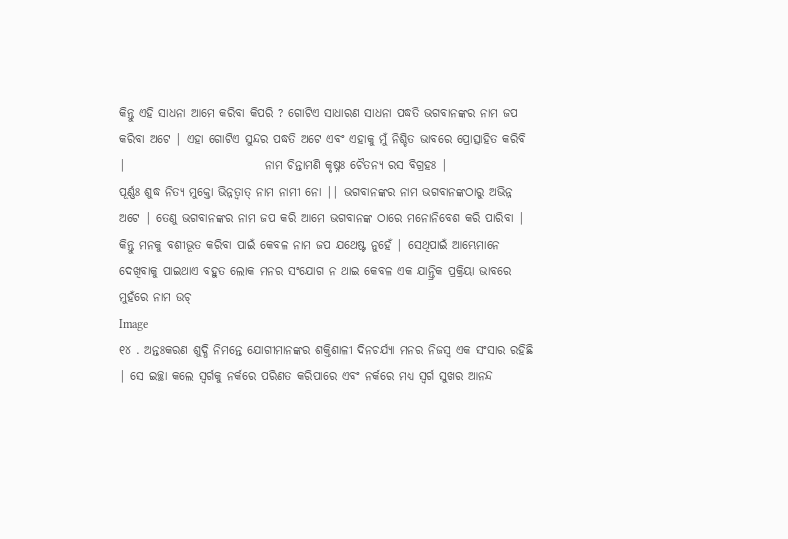କିନ୍ତୁ ଏହି ସାଧନା ଆମେ କରିବା କିପରି ? ଗୋଟିଏ ସାଧାରଣ ସାଧନା ପଦ୍ଧତି ଭଗବାନଙ୍କର ନାମ ଜପ କରିବା ଅଟେ | ଏହା ଗୋଟିଏ ସୁନ୍ଦର ପଦ୍ଧତି ଅଟେ ଏବଂ ଏହାକୁ ମୁଁ ନିଶ୍ଚିତ ଭାବରେ ପ୍ରୋତ୍ସାହିତ କରିବି |                             ନାମ ଚିନ୍ତାମଣି କୃଷ୍ନଃ ଚୈତନ୍ୟ ରସ ବିଗ୍ରହଃ |                                     ପୂର୍ଣ୍ଣଃ ଶୁଦ୍ଧ ନିତ୍ୟ ମୁକ୍ତୋ ଭିନ୍ନତ୍ବାତ୍ ନାମ ନାମୀ ନୋ || ଭଗବାନଙ୍କର ନାମ ଭଗବାନଙ୍କଠାରୁ ଅଭିନ୍ନ ଅଟେ | ତେଣୁ ଭଗବାନଙ୍କର ନାମ ଜପ କରି ଆମେ ଭଗବାନଙ୍କ ଠାରେ ମନୋନିବେଶ କରି ପାରିବା | କିନ୍ତୁ ମନକୁ ବଶୀଭୂତ କରିବା ପାଇଁ କେବଳ ନାମ ଜପ ଯଥେଷ୍ଟ ନୁହେଁ | ସେଥିପାଇଁ ଆମ୍ଭେମାନେ ଦେଖିବାକୁ ପାଇଥାଏ ବହୁତ ଲୋକ ମନର ସଂଯୋଗ ନ ଥାଇ କେବଳ ଏକ ଯାନ୍ତ୍ରିକ ପ୍ରକ୍ରିୟା ଭାବରେ ମୁହଁରେ ନାମ ଉଚ୍
Image
୧୪ . ଅନ୍ତଃକରଣ ଶୁଦ୍ଧି ନିମନ୍ତେ ଯୋଗୀମାନଙ୍କର ଶକ୍ତିଶାଳୀ ଦିନଚର୍ଯ୍ୟା ମନର ନିଜସ୍ବ ଏକ ସଂସାର ରହିଛି | ସେ ଇଚ୍ଛା କଲେ ସ୍ବର୍ଗକୁ ନର୍କରେ ପରିଣତ କରିପାରେ ଏବଂ ନର୍କରେ ମଧ୍ୟ ସ୍ବର୍ଗ ସୁଖର ଆନନ୍ଦ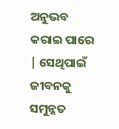ଅନୁଭବ କରାଇ ପାରେ | ସେଥିପାଇଁ ଜୀବନକୁ ସମୁନ୍ନତ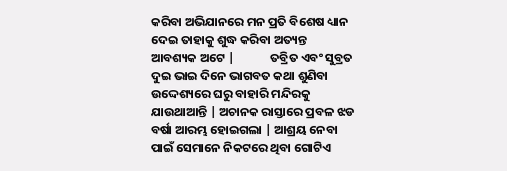କରିବା ଅଭିଯାନରେ ମନ ପ୍ରତି ବିଶେଷ ଧ୍ୟାନ ଦେଇ ତାହାକୁ ଶୁଦ୍ଧ କରିବା ଅତ୍ୟନ୍ତ ଆବଶ୍ୟକ ଅଟେ |             ତବ୍ରିତ ଏବଂ ସୁବ୍ରତ ଦୁଇ ଭାଇ ଦିନେ ଭାଗବତ କଥା ଶୁଣିବା ଉଦ୍ଦେଶ୍ୟରେ ଘରୁ ବାହାରି ମନ୍ଦିରକୁ ଯାଉଥାଆନ୍ତି | ଅଚାନକ ରାସ୍ତାରେ ପ୍ରବଳ ଝଡ ବର୍ଷା ଆରମ୍ଭ ହୋଇଗଲା | ଆଶ୍ରୟ ନେବା ପାଇଁ ସେମାନେ ନିକଟରେ ଥିବା ଗୋଟିଏ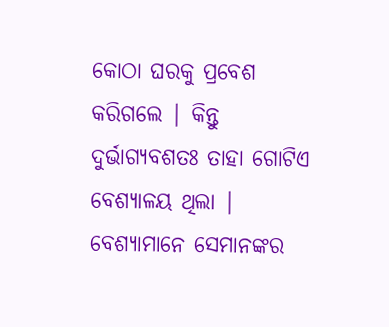କୋଠା ଘରକୁ ପ୍ରବେଶ କରିଗଲେ | କିନ୍ତୁ ଦୁର୍ଭାଗ୍ୟବଶତଃ ତାହା ଗୋଟିଏ ବେଶ୍ୟାଳୟ ଥିଲା | ବେଶ୍ୟାମାନେ ସେମାନଙ୍କର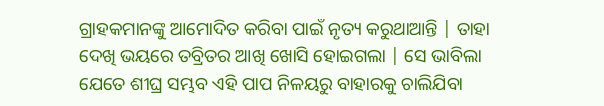ଗ୍ରାହକମାନଙ୍କୁ ଆମୋଦିତ କରିବା ପାଇଁ ନୃତ୍ୟ କରୁଥାଆନ୍ତି | ତାହା ଦେଖି ଭୟରେ ତବ୍ରିତର ଆଖି ଖୋସି ହୋଇଗଲା | ସେ ଭାବିଲା ଯେତେ ଶୀଘ୍ର ସମ୍ଭବ ଏହି ପାପ ନିଳୟରୁ ବାହାରକୁ ଚାଲିଯିବା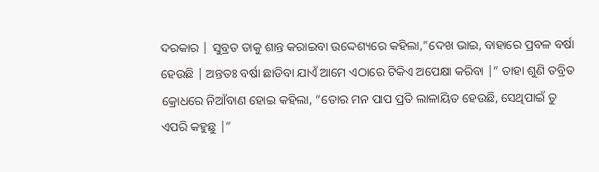ଦରକାର | ସୁବ୍ରତ ତାକୁ ଶାନ୍ତ କରାଇବା ଉଦ୍ଦେଶ୍ୟରେ କହିଲା,”ଦେଖ ଭାଇ, ବାହାରେ ପ୍ରବଳ ବର୍ଷା ହେଉଛି | ଅନ୍ତତଃ ବର୍ଷା ଛାଡିବା ଯାଏଁ ଆମେ ଏଠାରେ ଟିକିଏ ଅପେକ୍ଷା କରିବା |” ତାହା ଶୁଣି ତବ୍ରିତ କ୍ରୋଧରେ ନିଆଁବାଣ ହୋଇ କହିଲା, “ତୋର ମନ ପାପ ପ୍ରତି ଲାଳାୟିତ ହେଉଛି, ସେଥିପାଇଁ ତୁ ଏପରି କହୁଛୁ |”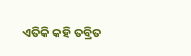ଏତିକି କହି ତବ୍ରିତ